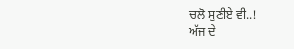ਚਲੋ ਸੁਣੀਏ ਵੀ..!
ਅੱਜ ਦੇ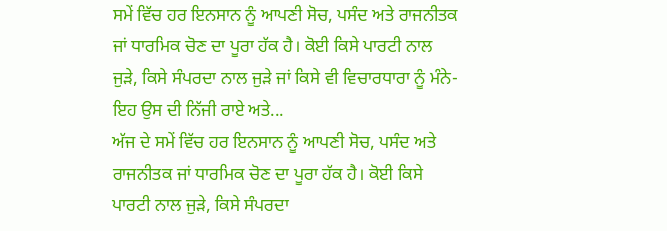ਸਮੇਂ ਵਿੱਚ ਹਰ ਇਨਸਾਨ ਨੂੰ ਆਪਣੀ ਸੋਚ, ਪਸੰਦ ਅਤੇ ਰਾਜਨੀਤਕ ਜਾਂ ਧਾਰਮਿਕ ਚੋਣ ਦਾ ਪੂਰਾ ਹੱਕ ਹੈ। ਕੋਈ ਕਿਸੇ ਪਾਰਟੀ ਨਾਲ ਜੁੜੇ, ਕਿਸੇ ਸੰਪਰਦਾ ਨਾਲ ਜੁੜੇ ਜਾਂ ਕਿਸੇ ਵੀ ਵਿਚਾਰਧਾਰਾ ਨੂੰ ਮੰਨੇ- ਇਹ ਉਸ ਦੀ ਨਿੱਜੀ ਰਾਏ ਅਤੇ...
ਅੱਜ ਦੇ ਸਮੇਂ ਵਿੱਚ ਹਰ ਇਨਸਾਨ ਨੂੰ ਆਪਣੀ ਸੋਚ, ਪਸੰਦ ਅਤੇ ਰਾਜਨੀਤਕ ਜਾਂ ਧਾਰਮਿਕ ਚੋਣ ਦਾ ਪੂਰਾ ਹੱਕ ਹੈ। ਕੋਈ ਕਿਸੇ ਪਾਰਟੀ ਨਾਲ ਜੁੜੇ, ਕਿਸੇ ਸੰਪਰਦਾ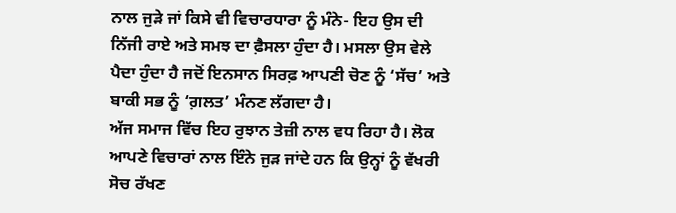ਨਾਲ ਜੁੜੇ ਜਾਂ ਕਿਸੇ ਵੀ ਵਿਚਾਰਧਾਰਾ ਨੂੰ ਮੰਨੇ- ਇਹ ਉਸ ਦੀ ਨਿੱਜੀ ਰਾਏ ਅਤੇ ਸਮਝ ਦਾ ਫ਼ੈਸਲਾ ਹੁੰਦਾ ਹੈ। ਮਸਲਾ ਉਸ ਵੇਲੇ ਪੈਦਾ ਹੁੰਦਾ ਹੈ ਜਦੋਂ ਇਨਸਾਨ ਸਿਰਫ਼ ਆਪਣੀ ਚੋਣ ਨੂੰ ‘ਸੱਚ’ ਅਤੇ ਬਾਕੀ ਸਭ ਨੂੰ ‘ਗ਼ਲਤ’ ਮੰਨਣ ਲੱਗਦਾ ਹੈ।
ਅੱਜ ਸਮਾਜ ਵਿੱਚ ਇਹ ਰੁਝਾਨ ਤੇਜ਼ੀ ਨਾਲ ਵਧ ਰਿਹਾ ਹੈ। ਲੋਕ ਆਪਣੇ ਵਿਚਾਰਾਂ ਨਾਲ ਇੰਨੇ ਜੁੜ ਜਾਂਦੇ ਹਨ ਕਿ ਉਨ੍ਹਾਂ ਨੂੰ ਵੱਖਰੀ ਸੋਚ ਰੱਖਣ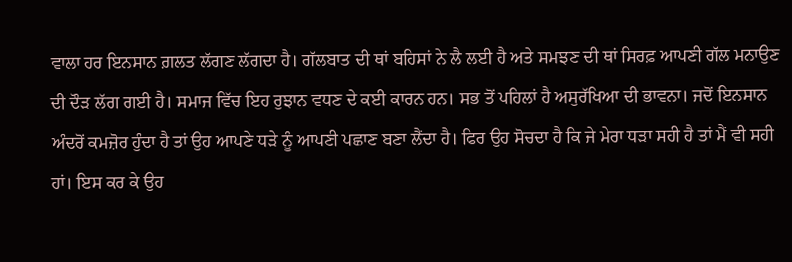ਵਾਲਾ ਹਰ ਇਨਸਾਨ ਗ਼ਲਤ ਲੱਗਣ ਲੱਗਦਾ ਹੈ। ਗੱਲਬਾਤ ਦੀ ਥਾਂ ਬਹਿਸਾਂ ਨੇ ਲੈ ਲਈ ਹੈ ਅਤੇ ਸਮਝਣ ਦੀ ਥਾਂ ਸਿਰਫ਼ ਆਪਣੀ ਗੱਲ ਮਨਾਉਣ ਦੀ ਦੌੜ ਲੱਗ ਗਈ ਹੈ। ਸਮਾਜ ਵਿੱਚ ਇਹ ਰੁਝਾਨ ਵਧਣ ਦੇ ਕਈ ਕਾਰਨ ਹਨ। ਸਭ ਤੋਂ ਪਹਿਲਾਂ ਹੈ ਅਸੁਰੱਖਿਆ ਦੀ ਭਾਵਨਾ। ਜਦੋਂ ਇਨਸਾਨ ਅੰਦਰੋਂ ਕਮਜ਼ੋਰ ਹੁੰਦਾ ਹੈ ਤਾਂ ਉਹ ਆਪਣੇ ਧੜੇ ਨੂੰ ਆਪਣੀ ਪਛਾਣ ਬਣਾ ਲੈਂਦਾ ਹੈ। ਫਿਰ ਉਹ ਸੋਚਦਾ ਹੈ ਕਿ ਜੇ ਮੇਰਾ ਧੜਾ ਸਹੀ ਹੈ ਤਾਂ ਮੈਂ ਵੀ ਸਹੀ ਹਾਂ। ਇਸ ਕਰ ਕੇ ਉਹ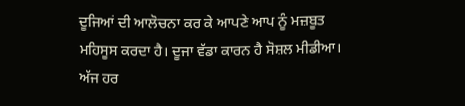ਦੂਜਿਆਂ ਦੀ ਆਲੋਚਨਾ ਕਰ ਕੇ ਆਪਣੇ ਆਪ ਨੂੰ ਮਜ਼ਬੂਤ ਮਹਿਸੂਸ ਕਰਦਾ ਹੈ। ਦੂਜਾ ਵੱਡਾ ਕਾਰਨ ਹੈ ਸੋਸ਼ਲ ਮੀਡੀਆ। ਅੱਜ ਹਰ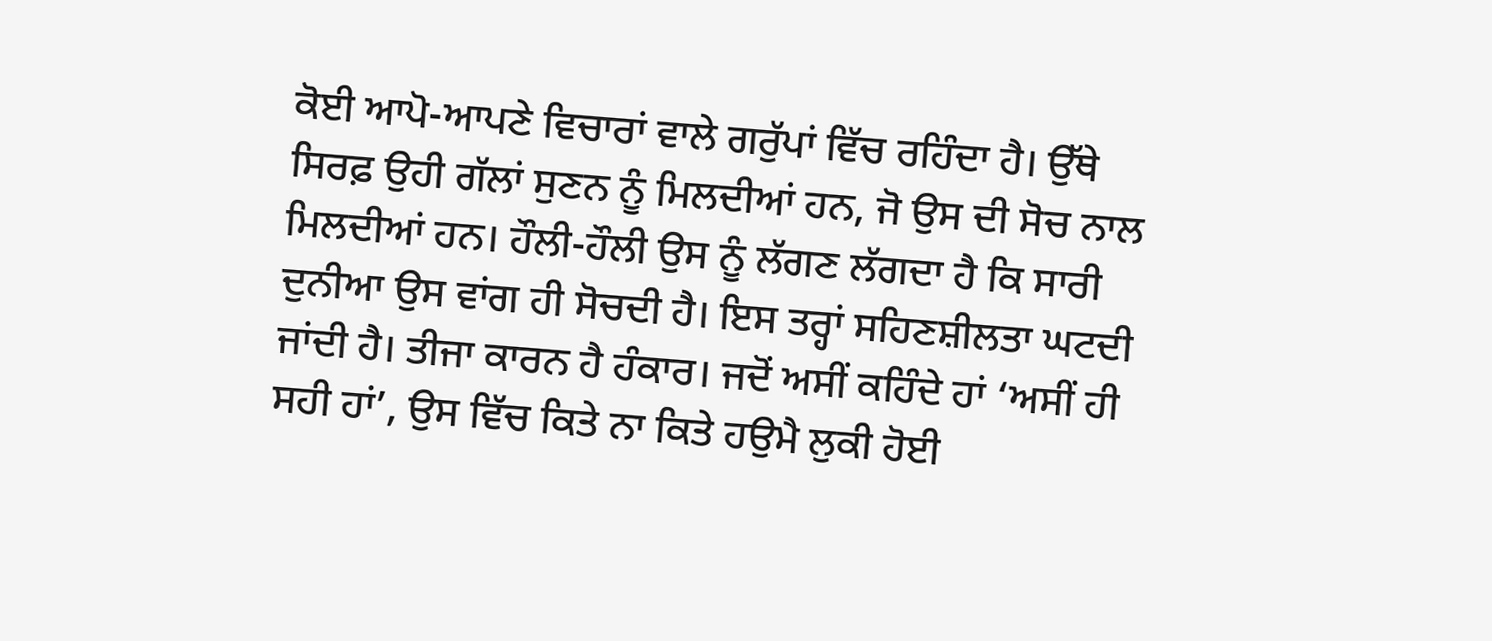ਕੋਈ ਆਪੋ-ਆਪਣੇ ਵਿਚਾਰਾਂ ਵਾਲੇ ਗਰੁੱਪਾਂ ਵਿੱਚ ਰਹਿੰਦਾ ਹੈ। ਉੱਥੇ ਸਿਰਫ਼ ਉਹੀ ਗੱਲਾਂ ਸੁਣਨ ਨੂੰ ਮਿਲਦੀਆਂ ਹਨ, ਜੋ ਉਸ ਦੀ ਸੋਚ ਨਾਲ ਮਿਲਦੀਆਂ ਹਨ। ਹੌਲੀ-ਹੌਲੀ ਉਸ ਨੂੰ ਲੱਗਣ ਲੱਗਦਾ ਹੈ ਕਿ ਸਾਰੀ ਦੁਨੀਆ ਉਸ ਵਾਂਗ ਹੀ ਸੋਚਦੀ ਹੈ। ਇਸ ਤਰ੍ਹਾਂ ਸਹਿਣਸ਼ੀਲਤਾ ਘਟਦੀ ਜਾਂਦੀ ਹੈ। ਤੀਜਾ ਕਾਰਨ ਹੈ ਹੰਕਾਰ। ਜਦੋਂ ਅਸੀਂ ਕਹਿੰਦੇ ਹਾਂ ‘ਅਸੀਂ ਹੀ ਸਹੀ ਹਾਂ’, ਉਸ ਵਿੱਚ ਕਿਤੇ ਨਾ ਕਿਤੇ ਹਉਮੈ ਲੁਕੀ ਹੋਈ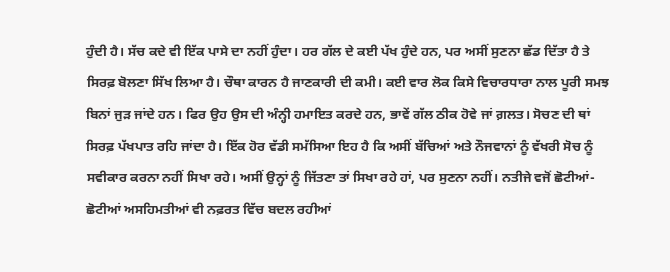ਹੁੰਦੀ ਹੈ। ਸੱਚ ਕਦੇ ਵੀ ਇੱਕ ਪਾਸੇ ਦਾ ਨਹੀਂ ਹੁੰਦਾ। ਹਰ ਗੱਲ ਦੇ ਕਈ ਪੱਖ ਹੁੰਦੇ ਹਨ, ਪਰ ਅਸੀਂ ਸੁਣਨਾ ਛੱਡ ਦਿੱਤਾ ਹੈ ਤੇ ਸਿਰਫ਼ ਬੋਲਣਾ ਸਿੱਖ ਲਿਆ ਹੈ। ਚੌਥਾ ਕਾਰਨ ਹੈ ਜਾਣਕਾਰੀ ਦੀ ਕਮੀ। ਕਈ ਵਾਰ ਲੋਕ ਕਿਸੇ ਵਿਚਾਰਧਾਰਾ ਨਾਲ ਪੂਰੀ ਸਮਝ ਬਿਨਾਂ ਜੁੜ ਜਾਂਦੇ ਹਨ। ਫਿਰ ਉਹ ਉਸ ਦੀ ਅੰਨ੍ਹੀ ਹਮਾਇਤ ਕਰਦੇ ਹਨ, ਭਾਵੇਂ ਗੱਲ ਠੀਕ ਹੋਵੇ ਜਾਂ ਗ਼ਲਤ। ਸੋਚਣ ਦੀ ਥਾਂ ਸਿਰਫ਼ ਪੱਖਪਾਤ ਰਹਿ ਜਾਂਦਾ ਹੈ। ਇੱਕ ਹੋਰ ਵੱਡੀ ਸਮੱਸਿਆ ਇਹ ਹੈ ਕਿ ਅਸੀਂ ਬੱਚਿਆਂ ਅਤੇ ਨੌਜਵਾਨਾਂ ਨੂੰ ਵੱਖਰੀ ਸੋਚ ਨੂੰ ਸਵੀਕਾਰ ਕਰਨਾ ਨਹੀਂ ਸਿਖਾ ਰਹੇ। ਅਸੀਂ ਉਨ੍ਹਾਂ ਨੂੰ ਜਿੱਤਣਾ ਤਾਂ ਸਿਖਾ ਰਹੇ ਹਾਂ, ਪਰ ਸੁਣਨਾ ਨਹੀਂ। ਨਤੀਜੇ ਵਜੋਂ ਛੋਟੀਆਂ-ਛੋਟੀਆਂ ਅਸਹਿਮਤੀਆਂ ਵੀ ਨਫ਼ਰਤ ਵਿੱਚ ਬਦਲ ਰਹੀਆਂ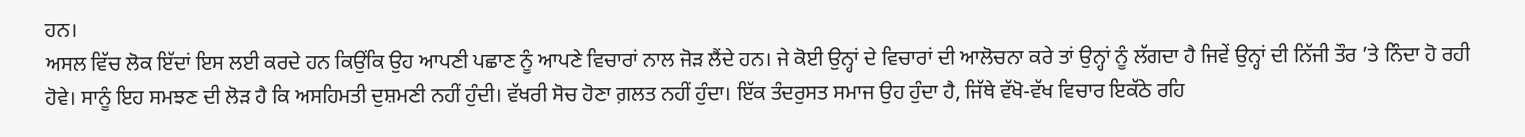ਹਨ।
ਅਸਲ ਵਿੱਚ ਲੋਕ ਇੱਦਾਂ ਇਸ ਲਈ ਕਰਦੇ ਹਨ ਕਿਉਂਕਿ ਉਹ ਆਪਣੀ ਪਛਾਣ ਨੂੰ ਆਪਣੇ ਵਿਚਾਰਾਂ ਨਾਲ ਜੋੜ ਲੈਂਦੇ ਹਨ। ਜੇ ਕੋਈ ਉਨ੍ਹਾਂ ਦੇ ਵਿਚਾਰਾਂ ਦੀ ਆਲੋਚਨਾ ਕਰੇ ਤਾਂ ਉਨ੍ਹਾਂ ਨੂੰ ਲੱਗਦਾ ਹੈ ਜਿਵੇਂ ਉਨ੍ਹਾਂ ਦੀ ਨਿੱਜੀ ਤੌਰ ’ਤੇ ਨਿੰਦਾ ਹੋ ਰਹੀ ਹੋਵੇ। ਸਾਨੂੰ ਇਹ ਸਮਝਣ ਦੀ ਲੋੜ ਹੈ ਕਿ ਅਸਹਿਮਤੀ ਦੁਸ਼ਮਣੀ ਨਹੀਂ ਹੁੰਦੀ। ਵੱਖਰੀ ਸੋਚ ਹੋਣਾ ਗ਼ਲਤ ਨਹੀਂ ਹੁੰਦਾ। ਇੱਕ ਤੰਦਰੁਸਤ ਸਮਾਜ ਉਹ ਹੁੰਦਾ ਹੈ, ਜਿੱਥੇ ਵੱਖੋ-ਵੱਖ ਵਿਚਾਰ ਇਕੱਠੇ ਰਹਿ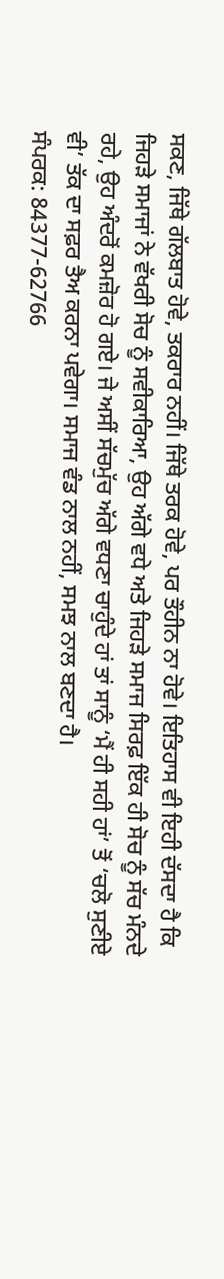ਸਕਣ, ਜਿੱਥੇ ਗੱਲਬਾਤ ਹੋਵੇ, ਤਕਰਾਰ ਨਹੀਂ। ਜਿੱਥੇ ਤਰਕ ਹੋਵੇ, ਪਰ ਤੌਹੀਨ ਨਾ ਹੋਵੇ। ਇਤਿਹਾਸ ਵੀ ਇਹੀ ਦੱਸਦਾ ਹੈ ਕਿ ਜਿਹੜੇ ਸਮਾਜਾਂ ਨੇ ਵੱਖਰੀ ਸੋਚ ਨੂੰ ਸਵੀਕਾਰਿਆ, ਉਹ ਅੱਗੇ ਵਧੇ ਅਤੇ ਜਿਹੜੇ ਸਮਾਜ ਸਿਰਫ਼ ਇੱਕ ਹੀ ਸੋਚ ਨੂੰ ਸੱਚ ਮੰਨਦੇ ਰਹੇ, ਉਹ ਅੰਦਰੋਂ ਕਮਜ਼ੋਰ ਹੋ ਗਏ। ਜੇ ਅਸੀਂ ਸੱਚਮੁੱਚ ਅੱਗੇ ਵਧਣਾ ਚਾਹੁੰਦੇ ਹਾਂ ਤਾਂ ਸਾਨੂੰ ‘ਮੈਂ ਹੀ ਸਹੀ ਹਾਂ’ ਤੋਂ ‘ਚਲੋ ਸੁਣੀਏ ਵੀ’ ਤੱਕ ਦਾ ਸਫ਼ਰ ਤੈਅ ਕਰਨਾ ਪਵੇਗਾ। ਸਮਾਜ ਵੰਡ ਨਾਲ ਨਹੀਂ, ਸਮਝ ਨਾਲ ਬਣਦਾ ਹੈ।
ਸੰਪਰਕ: 84377-62766